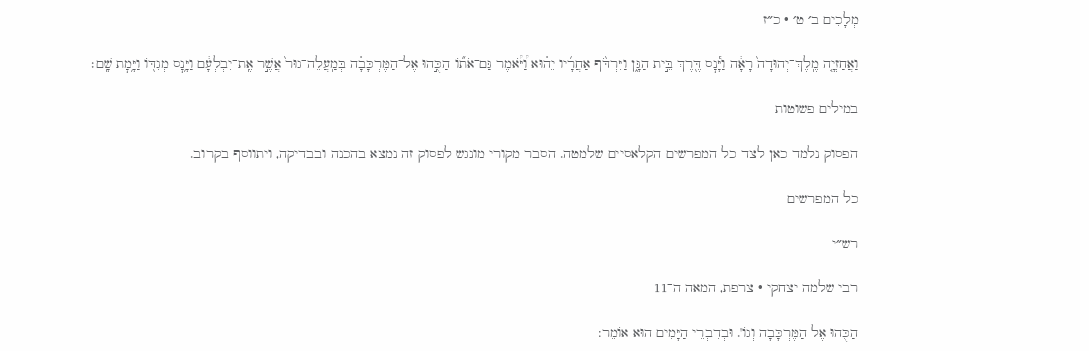מְלָכִים ב׳ ט׳ · כ״ז

וַאֲחַזְיָ֤ה מֶֽלֶךְ־יְהוּדָה֙ רָאָ֔ה וַיָּ֕נׇס דֶּ֖רֶךְ בֵּ֣ית הַגָּ֑ן וַיִּרְדֹּ֨ף אַחֲרָ֜יו יֵה֗וּא וַ֠יֹּ֠אמֶר גַּם־אֹת֞וֹ הַכֻּ֣הוּ אֶל־הַמֶּרְכָּבָ֗ה בְּמַֽעֲלֵה־גוּר֙ אֲשֶׁ֣ר אֶֽת־יִבְלְעָ֔ם וַיָּ֥נׇס מְגִדּ֖וֹ וַיָּ֥מׇת שָֽׁם׃

במילים פשוטות

הפסוק נלמד כאן לצד כל המפרשים הקלאסיים שלמטה. הסבר מקורי מונגש לפסוק זה נמצא בהכנה ובבדיקה, ויתווסף בקרוב.

כל המפרשים

רש״י

רבי שלמה יצחקי · צרפת, המאה ה־11

הַכֻּהוּ אֶל הַמֶּרְכָּבָה וְגוֹ'. וּבְדִבְרֵי הַיָּמִים הוּא אוֹמֵר: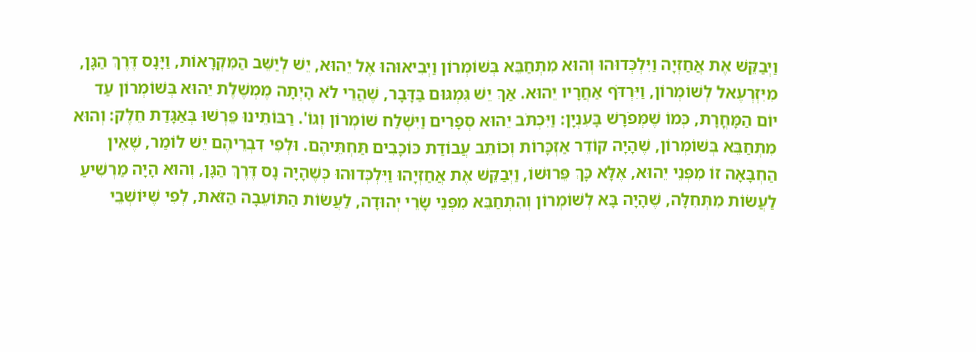וַיְבַקֵּשׁ אֶת אֲחַזְיָה וַיִּלְכְּדוּהוּ וְהוּא מִתְחַבֵּא בְּשׁוֹמְרוֹן וַיְבִיאוּהוּ אֶל יֵהוּא, יֵשׁ לְיַשֵּׁב הַמִּקְרָאוֹת, וַיָּנָס דֶּרֶךְ הַגָּן, מִיִּזְרְעֶאל לְשׁוֹמְרוֹן, וַיִּרְדֹּף אַחֲרָיו יֵהוּא. אַךְ יֵשׁ גִּמְגּוּם בַּדָּבָר, שֶׁהֲרֵי לֹא הָיְתָה מֶמְשֶׁלֶת יֵהוּא בְּשׁוֹמְרוֹן עַד יוֹם הַמָּחֳרָת, כְּמוֹ שֶׁמְּפֹרָשׁ בָּעִנְיָן: וַיִּכְתֹּב יֵהוּא סְפָרִים וַיִּשְׁלַח שׁוֹמְרוֹן וְגוֹ'. רַבּוֹתֵינוּ פֵּרְשׁוּ בְּאַגָּדַת חֵלֶק: וְהוּא מִתְחַבֵּא בְּשׁוֹמְרוֹן, שֶׁהָיָה קוֹדֵר אַזְכָּרוֹת וְכוֹתֵב עֲבוֹדַת כּוֹכָבִים תַּחְתֵּיהֶם. וּלְפִי דִבְרֵיהֶם יֵשׁ לוֹמַר, שֶׁאֵין הַחְבָּאָה זוֹ מִפְּנֵי יֵהוּא, אֶלָּא כָּךְ פֵּרוּשׁוֹ, וַיְבַקֵּשׁ אֶת אֲחַזְיָהוּ וַיִּלְכְּדוּהוּ כְּשֶׁהָיָה נָס דֶּרֶךְ הַגָּן, וְהוּא הָיָה מַרְשִׁיעַ לַעֲשׂוֹת מִתְּחִלָּה, שֶׁהָיָה בָּא לְשׁוֹמְרוֹן וְהִתְחַבֵּא מִפְּנֵי שָׂרֵי יְהוּדָה, לַעֲשׂוֹת הַתּוֹעֵבָה הַזֹּאת, לְפִי שֶׁיּוֹשְׁבֵי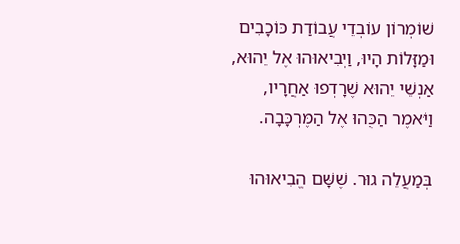שׁוֹמְרוֹן עוֹבְדֵי עֲבוֹדַת כּוֹכָבִים וּמַזָּלוֹת הָיוּ, וַיְבִיאוּהוּ אֶל יֵהוּא, אַנְשֵׁי יֵהוּא שֶׁרָדְפוּ אַחֲרָיו, וַיֹּאמֶר הַכֻּהוּ אֶל הַמֶּרְכָּבָה.

בְּמַעֲלֵה גוּר. שֶׁשָּׁם הֱבִיאוּהוּ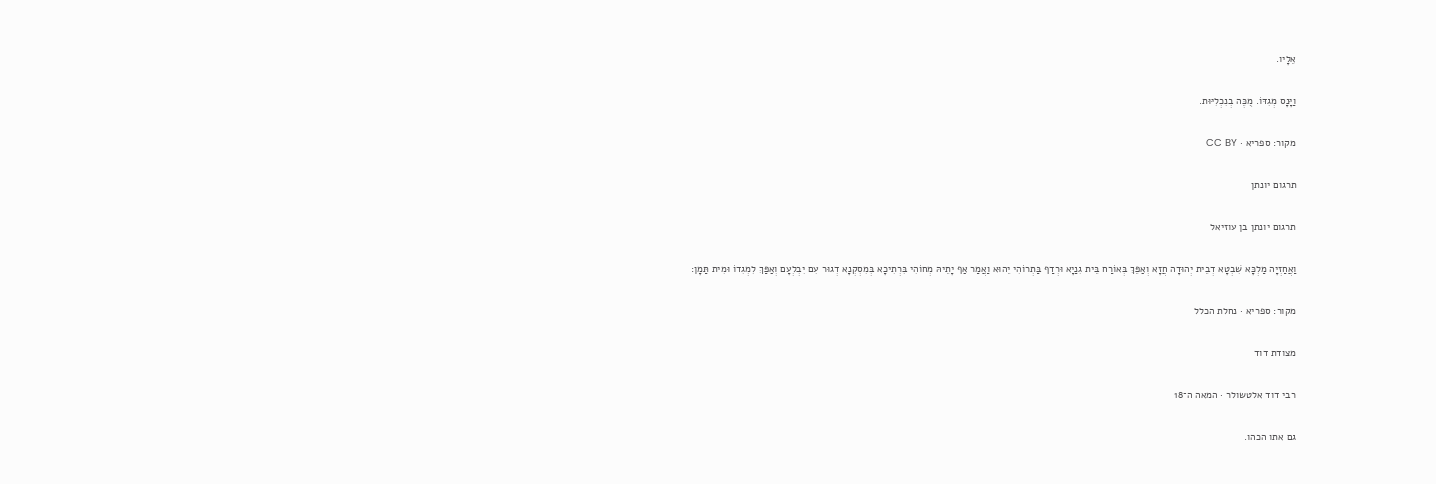אֵלָיו.

וַיָּנָס מְגִדּוֹ. מֻכֶּה בְנִכְלִיּוּת.

מקור: ספריא · CC BY

תרגום יונתן

תרגום יונתן בן עוזיאל

וַאֲחַזְיָה מַלְכָּא שִׁבְטָא דְבֵית יְהוּדָה חֲזָא וְאַפֵּךְ בְּאוֹרַח בֵּית גִנַיָא וּרְדַף בַּתְרוֹהִי יֵהוּא וַאֲמַר אַף יָתֵיהּ מְחוֹהִי בִּרְתִיכָא בְּמִסְקְנָא דְגוּר עִם יִבְלְעָם וְאַפַּךְ לִמְגִדוֹ וּמִית תַּמָן:

מקור: ספריא · נחלת הכלל

מצודת דוד

רבי דוד אלטשולר · המאה ה־18

גם אתו הכהו.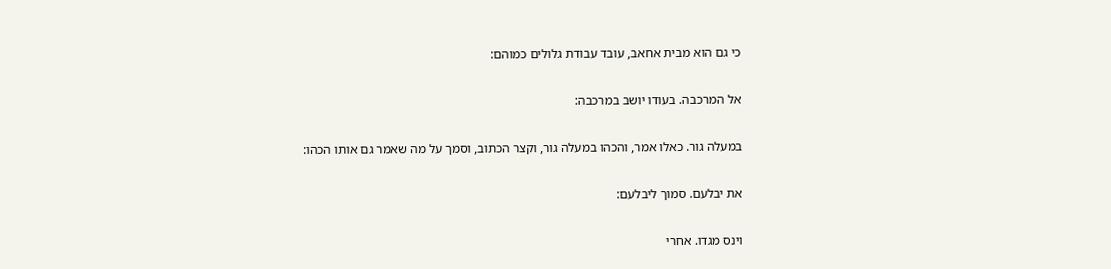כי גם הוא מבית אחאב, עובד עבודת גלולים כמוהם:

אל המרכבה. בעודו יושב במרכבה:

במעלה גור. כאלו אמר, והכהו במעלה גור, וקצר הכתוב, וסמך על מה שאמר גם אותו הכהו:

את יבלעם. סמוך ליבלעם:

וינס מגדו. אחרי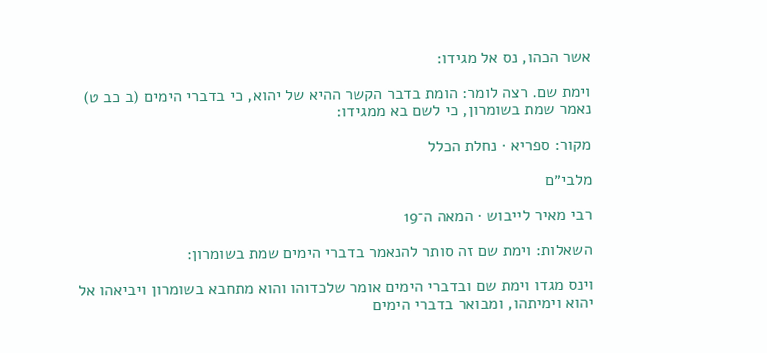אשר הכהו, נס אל מגידו:

וימת שם. רצה לומר: הומת בדבר הקשר ההיא של יהוא, כי בדברי הימים (ב כב ט) נאמר שמת בשומרון, כי לשם בא ממגידו:

מקור: ספריא · נחלת הכלל

מלבי״ם

רבי מאיר לייבוש · המאה ה־19

השאלות: וימת שם זה סותר להנאמר בדברי הימים שמת בשומרון:

וינס מגדו וימת שם ובדברי הימים אומר שלכדוהו והוא מתחבא בשומרון ויביאהו אל יהוא וימיתהו, ומבואר בדברי הימים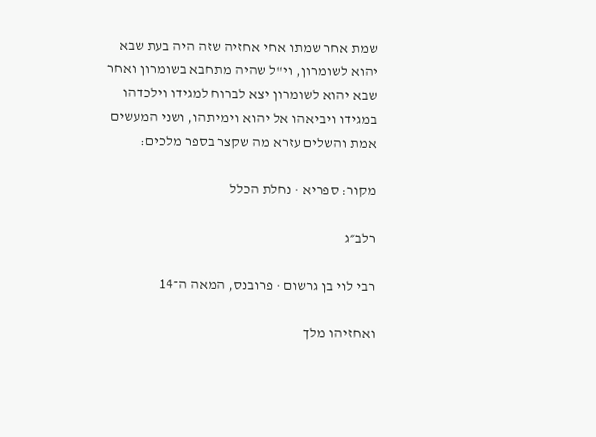שמת אחר שמתו אחי אחזיה שזה היה בעת שבא יהוא לשומרון, וי"ל שהיה מתחבא בשומרון ואחר שבא יהוא לשומרון יצא לברוח למגידו וילכדהו במגידו ויביאהו אל יהוא וימיתהו, ושני המעשים אמת והשלים עזרא מה שקצר בספר מלכים:

מקור: ספריא · נחלת הכלל

רלב״ג

רבי לוי בן גרשום · פרובנס, המאה ה־14

ואחזיהו מלך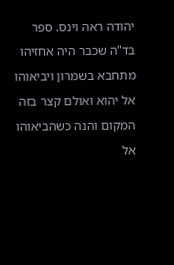יהודה ראה וינס. ספר בד"ה שכבר היה אחזיהו מתחבא בשמרון ויביאוהו אל יהוא ואולם קצר בזה המקום והנה כשהביאוהו אל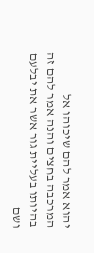יהוא אמר להם שיכוהו אל המרכבה בחצים והנה אמר להם זה בהיותו בעליית גור אשר את יבלעם ושם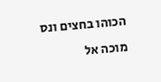הכוהו בחצים ונס מוכה אל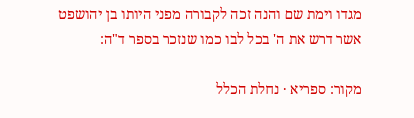מגדו וימת שם והנה זכה לקבורה מפני היותו בן יהושפט אשר דרש את ה' בכל לבו כמו שנזכר בספר ד"ה:

מקור: ספריא · נחלת הכלל